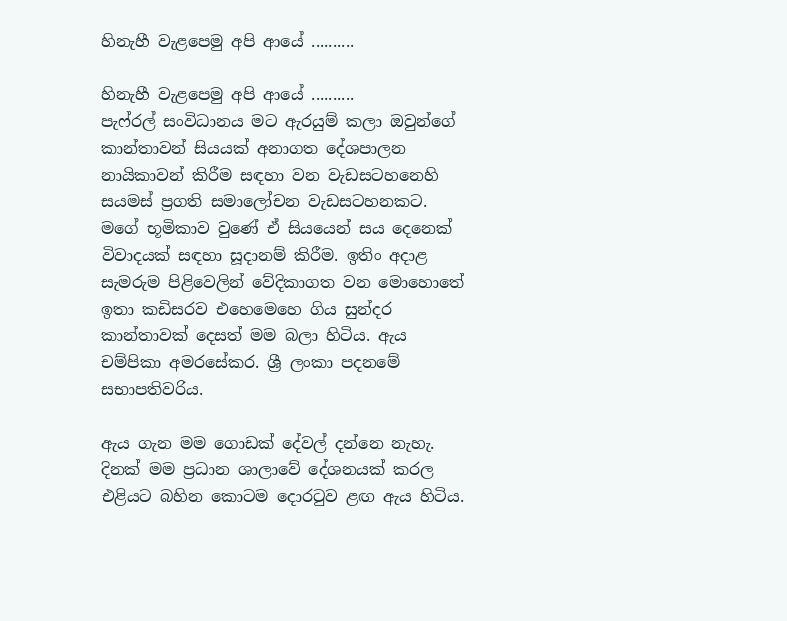හිනැහී වැළපෙමු අපි ආයේ ..........

හිනැහී වැළපෙමු අපි ආයේ ..........
පැෆ්රල් සංවිධානය මට ඇරයුම් කලා ඔවුන්ගේ කාන්තාවන් සියයක් අනාගත දේශපාලන නායිකාවන් කිරීම සඳහා වන වැඩසටහනෙහි සයමස් ප්‍රගති සමාලෝචන වැඩසටහනකට. මගේ භූමිකාව වුණේ ඒ සියයෙන් සය දෙනෙක් විවාදයක් සඳහා සූදානම් කිරීම. ඉතිං අදාළ සැමරුම පිළිවෙලින් වේදිකාගත වන මොහොතේ ඉතා කඩිසරව එහෙමෙහෙ ගිය සුන්දර කාන්තාවක් දෙසත් මම බලා හිටිය. ඇය චම්පිකා අමරසේකර. ශ්‍රී ලංකා පදනමේ සභාපතිවරිය.

ඇය ගැන මම ගොඩක් දේවල් දන්නෙ නැහැ. දිනක් මම ප්‍රධාන ශාලාවේ දේශනයක් කරල එළියට බහින කොටම දොරටුව ළඟ ඇය හිටිය.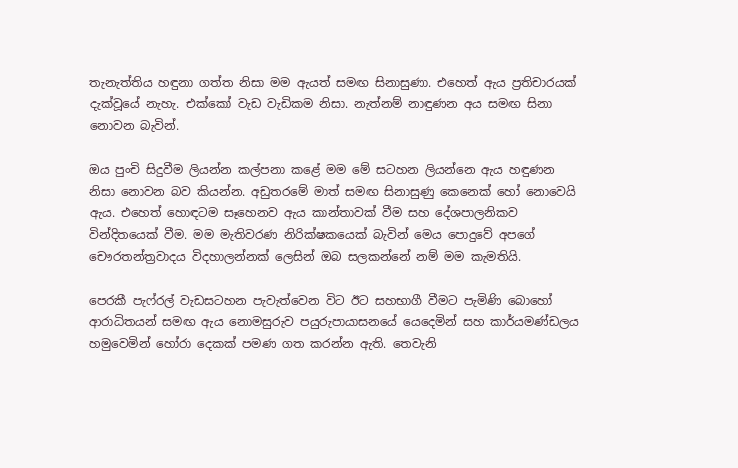තැනැත්තිය හඳුනා ගත්ත නිසා මම ඇයත් සමඟ සිනාසුණා. එහෙත් ඇය ප්‍රතිචාරයක් දැක්වූයේ නැහැ. එක්කෝ වැඩ වැඩිකම නිසා. නැත්නම් නාඳුණන අය සමඟ සිනා නොවන බැවින්.

ඔය පුංචි සිදුවීම ලියන්න කල්පනා කළේ මම මේ සටහන ලියන්නෙ ඇය හඳුණන නිසා නොවන බව කියන්න. අඩුතරමේ මාත් සමඟ සිනාසුණු කෙනෙක් හෝ නොවෙයි ඇය. එහෙත් හොඳටම සෑහෙනව ඇය කාන්තාවක් වීම සහ දේශපාලනිකව වින්දිතයෙක් වීම. මම මැතිවරණ නිරික්ෂකයෙක් බැවින් මෙය පොදුවේ අපගේ චෞරතන්ත්‍රවාදය විදහාලන්නක් ලෙසින් ඔබ සලකන්නේ නම් මම කැමතියි.

පෙරකී පැෆ්රල් වැඩසටහන පැවැත්වෙන විට ඊට සහභාගී වීමට පැමිණි බොහෝ ආරාධිතයන් සමඟ ඇය නොමසුරුව පයුරුපායාසනයේ යෙදෙමින් සහ කාර්යමණ්ඩලය හමුවෙමින් හෝරා දෙකක් පමණ ගත කරන්න ඇති. තෙවැනි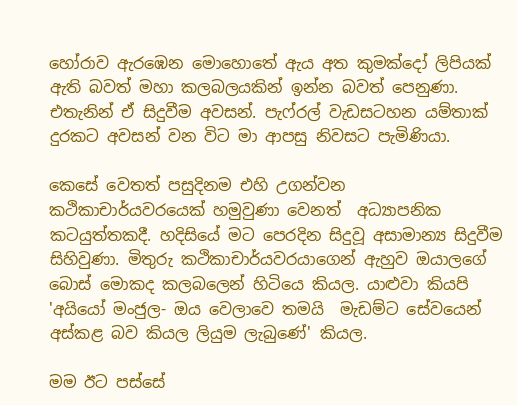හෝරාව ඇරඹෙන මොහොතේ ඇය අත කුමක්දෝ ලිපියක් ඇති බවත් මහා කලබලයකින් ඉන්න බවත් පෙනුණා. එතැනින් ඒ සිදුවීම අවසන්. පැෆ්රල් වැඩසටහන යම්තාක් දුරකට අවසන් වන විට මා ආපසු නිවසට පැමිණියා.

කෙසේ වෙතත් පසුදිනම එහි උගන්වන කථිකාචාර්යවරයෙක් හමුවුණා වෙනත්  අධ්‍යාපනික කටයුත්තකදී. හදිසියේ මට පෙරදින සිදුවූ අසාමාන්‍ය සිදුවීම සිහිවුණා. මිතුරු කථිකාචාර්යවරයාගෙන් ඇහුව ඔයාලගේ බොස් මොකද කලබලෙන් හිටියෙ කියල. යාළුවා කියපි 'අයියෝ මංජුල- ඔය වෙලාවෙ තමයි  මැඩම්ට සේවයෙන් අස්කළ බව කියල ලියුම ලැබුණේ' කියල.

මම ඊට පස්සේ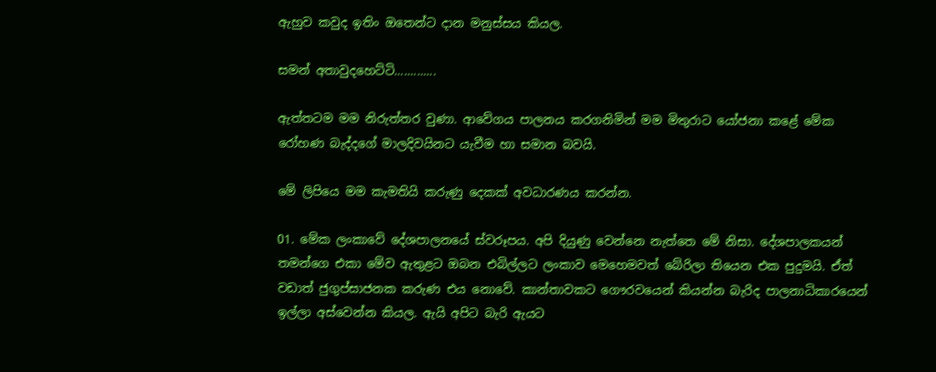ඇහුව කවුද ඉතිං ඔතෙන්ට දාන මනුස්සය කියල.

සමන් අතාවුදහෙට්ටි.............

ඇත්තටම මම නිරුත්තර වුණා. ආවේගය පාලනය කරගනිමින් මම මිතුරාට යෝජනා කළේ මේක රෝහණ බැද්දගේ මාලදිවයිනට යැවීම හා සමාන බවයි.

මේ ලිපියෙ මම කැමතියි කරුණු දෙකක් අවධාරණය කරන්න.

01. මේක ලංකාවේ දේශපාලනයේ ස්වරූපය. අපි දියුණු වෙන්නෙ නැත්තෙ මේ නිසා. දේශපාලකයන් තමන්ගෙ එකා මේව ඇතුළට ඔබන එබිල්ලට ලංකාව මෙහෙමවත් බේරිලා තියෙන එක පුදුමයි. ඒත් වඩාත් ජුගුප්සාජනක කරුණ එය නොවේ. කාන්තාවකට ගෞරවයෙන් කියන්න බැරිද පාලනාධිකාරයෙන් ඉල්ලා අස්වෙන්න කියල. ඇයි අපිට බැරි ඇයට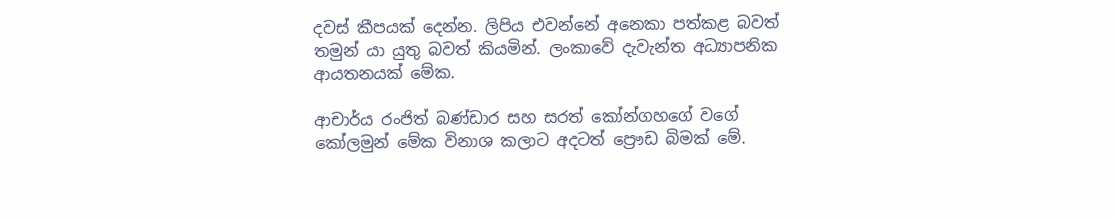දවස් කීපයක් දෙන්න. ලිපිය එවන්නේ අනෙකා පත්කළ බවත් තමුන් යා යුතු බවත් කියමින්. ලංකාවේ දැවැන්ත අධ්‍යාපනික ආයතනයක් මේක.

ආචාර්ය රංජිත් බණ්ඩාර සහ සරත් කෝන්ගහගේ වගේ කෝලමුන් මේක විනාශ කලාට අදටත් ප්‍රෞඩ බිමක් මේ.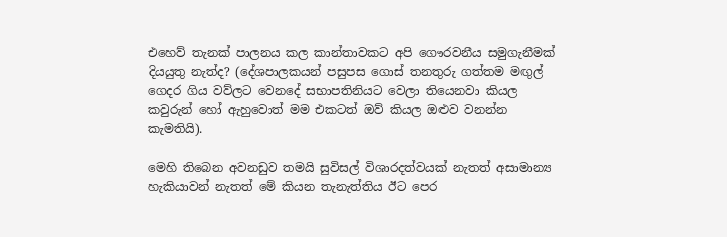එහෙව් තැනක් පාලනය කල කාන්තාවකට අපි ගෞරවනීය සමුගැනීමක් දියයුතු නැත්ද? (දේශපාලකයන් පසුපස ගොස් තනතුරු ගත්තම මඟුල් ගෙදර ගිය වව්ලට වෙනදේ සභාපතිනියට වෙලා තියෙනවා කියල කවුරුන් හෝ ඇහුවොත් මම එකටත් ඔව් කියල ඔළුව වනන්න කැමතියි).

මෙහි තිබෙන අවනඩුව තමයි සුවිසල් විශාරදත්වයක් නැතත් අසාමාන්‍ය හැකියාවන් නැතත් මේ කියන තැනැත්තිය ඊට පෙර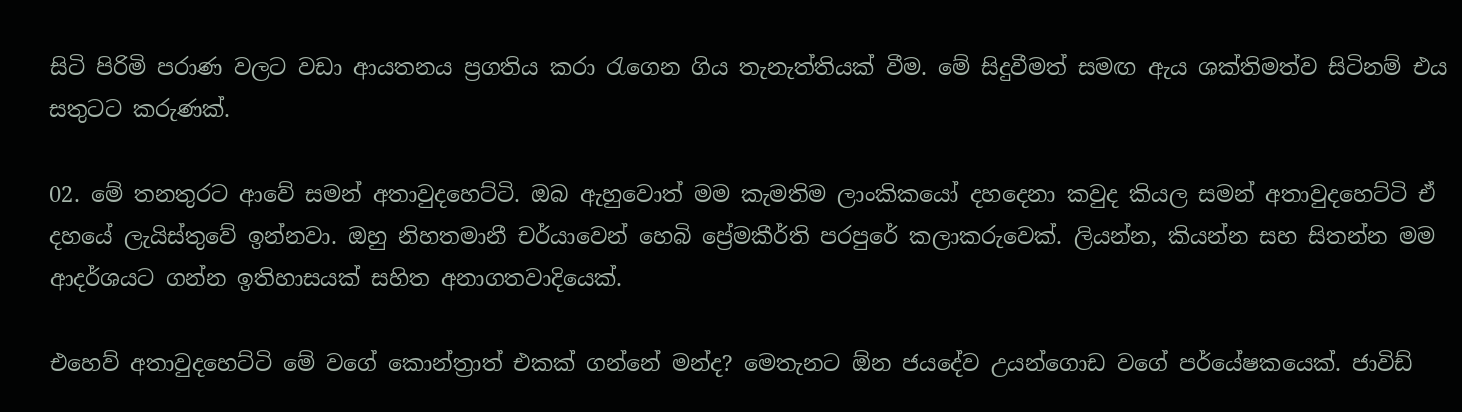සිටි පිරිමි පරාණ වලට වඩා ආයතනය ප්‍රගතිය කරා රැගෙන ගිය තැනැත්තියක් වීම. මේ සිදුවීමත් සමඟ ඇය ශක්තිමත්ව සිටිනම් එය සතුටට කරුණක්.

02. මේ තනතුරට ආවේ සමන් අතාවුදහෙට්ටි. ඔබ ඇහුවොත් මම කැමතිම ලාංකිකයෝ දහදෙනා කවුද කියල සමන් අතාවුදහෙට්ටි ඒ දහයේ ලැයිස්තුවේ ඉන්නවා. ඔහු නිහතමානී චර්යාවෙන් හෙබි ප්‍රේමකීර්ති පරපුරේ කලාකරුවෙක්. ලියන්න, කියන්න සහ සිතන්න මම ආදර්ශයට ගන්න ඉතිහාසයක් සහිත අනාගතවාදියෙක්.

එහෙව් අතාවුදහෙට්ටි මේ වගේ කොන්ත්‍රාත් එකක් ගන්නේ මන්ද? මෙතැනට ඕන ජයදේව උයන්ගොඩ වගේ පර්යේෂකයෙක්. ජාවිඩ්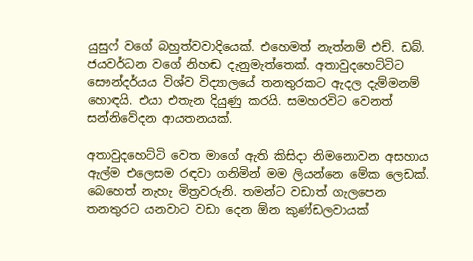යුසුෆ් වගේ බහුත්වවාදියෙක්. එහෙමත් නැත්නම් එච්. ඩබ්. ජයවර්ධන වගේ නිහඬ දැනුමැත්තෙක්. අතාවුදහෙට්ටිට  සෞන්දර්යය විශ්ව විද්‍යාලයේ තනතුරකට ඇදල දැම්මනම් හොඳයි. එයා එතැන දියුණු කරයි. සමහරවිට වෙනත් සන්නිවේදන ආයතනයක්.

අතාවුදහෙට්ටි වෙත මාගේ ඇති කිසිදා නිමනොවන අසහාය ඇල්ම එලෙසම රඳවා ගනිමින් මම ලියන්නෙ මේක ලෙඩක්. බෙහෙත් නැහැ මිත්‍රවරුනි. තමන්ට වඩාත් ගැලපෙන තනතුරට යනවාට වඩා දෙන ඕන කුණ්ඩලවායක්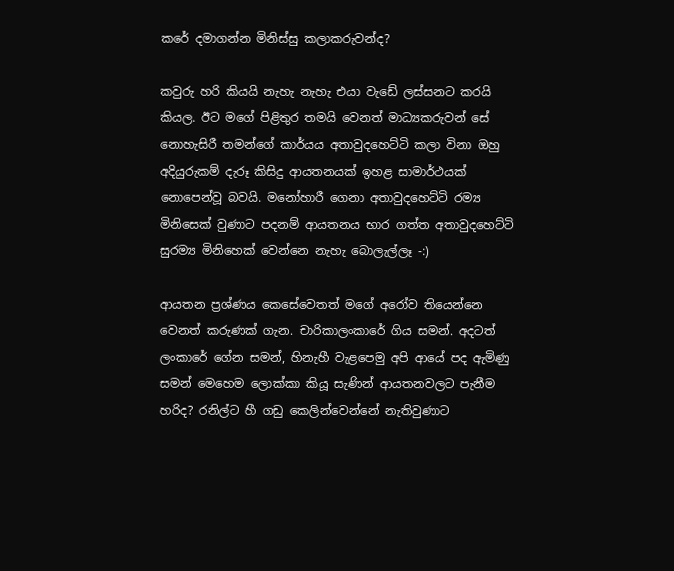කරේ දමාගන්න මිනිස්සු කලාකරුවන්ද?

කවුරු හරි කියයි නැහැ නැහැ එයා වැඩේ ලස්සනට කරයි කියල. ඊට මගේ පිළිතුර තමයි වෙනත් මාධ්‍යකරුවන් සේ නොහැසිරී තමන්ගේ කාර්යය අතාවුදහෙට්ටි කලා විනා ඔහු අදියුරුකම් දැරූ කිසිදු ආයතනයක් ඉහළ සාමාර්ථයක් නොපෙන්වූ බවයි. මනෝහාරී ගෙනා අතාවුදහෙට්ටි රම්‍ය මිනිසෙක් වුණාට පදනම් ආයතනය භාර ගත්ත අතාවුදහෙට්ටි සුරම්‍ය මිනිහෙක් වෙන්නෙ නැහැ බොලැල්ලෑ -:)

ආයතන ප්‍රශ්ණය කෙසේවෙතත් මගේ අරෝව තියෙන්නෙ වෙනත් කරුණක් ගැන. චාරිකාලංකාරේ ගිය සමන්. අදටත් ලංකාරේ ගේන සමන්, හිනැහී වැළපෙමු අපි ආයේ පද ඇමිණු සමන් මෙහෙම ලොක්කා කියූ සැණින් ආයතනවලට පැනීම හරිද? රනිල්ට හී ගඩු කෙලින්වෙන්නේ නැතිවුණාට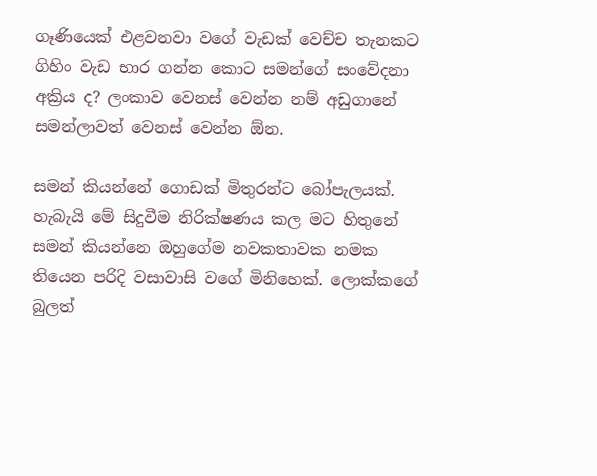ගෑණියෙක් එළවනවා වගේ වැඩක් වෙච්ච තැනකට  ගිහිං වැඩ භාර ගන්න කොට සමන්ගේ සංවේදනා අක්‍රිය ද? ලංකාව වෙනස් වෙන්න නම් අඩුගානේ සමන්ලාවත් වෙනස් වෙන්න ඕන.

සමන් කියන්නේ ගොඩක් මිතුරන්ට බෝපැලයක්. හැබැයි මේ සිදුවීම නිරික්ෂණය කල මට හිතුනේ සමන් කියන්නෙ ඔහුගේම නවකතාවක නමක තියෙන පරිදි වසාවාසි වගේ මිනිහෙක්. ලොක්කගේ බුලත්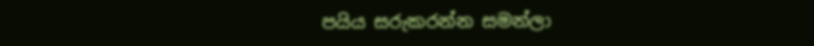පයිය සරුකරන්න සමන්ලා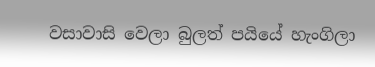වසාවාසි වෙලා බුලත් පයියේ හැංගිලා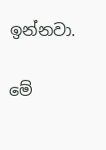ඉන්නවා.

මේ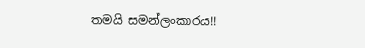තමයි සමන්ලංකාරය!!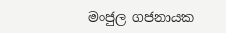මංජුල ගජනායක